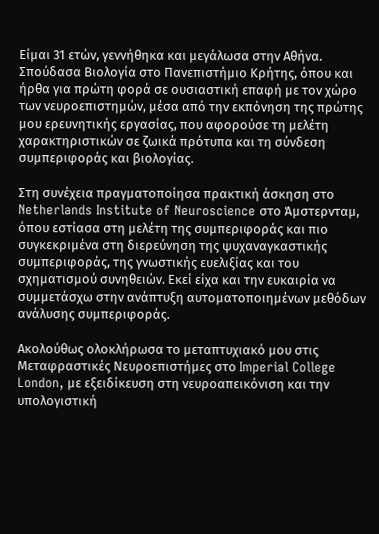Είμαι 31 ετών, γεννήθηκα και μεγάλωσα στην Αθήνα. Σπούδασα Βιολογία στο Πανεπιστήμιο Κρήτης, όπου και ήρθα για πρώτη φορά σε ουσιαστική επαφή με τον χώρο των νευροεπιστημών, μέσα από την εκπόνηση της πρώτης μου ερευνητικής εργασίας, που αφορούσε τη μελέτη χαρακτηριστικών σε ζωικά πρότυπα και τη σύνδεση συμπεριφοράς και βιολογίας.

Στη συνέχεια πραγματοποίησα πρακτική άσκηση στο Netherlands Institute of Neuroscience στο Άμστερνταμ, όπου εστίασα στη μελέτη της συμπεριφοράς και πιο συγκεκριμένα στη διερεύνηση της ψυχαναγκαστικής συμπεριφοράς, της γνωστικής ευελιξίας και του σχηματισμού συνηθειών. Εκεί είχα και την ευκαιρία να συμμετάσχω στην ανάπτυξη αυτοματοποιημένων μεθόδων ανάλυσης συμπεριφοράς.

Ακολούθως ολοκλήρωσα το μεταπτυχιακό μου στις Μεταφραστικές Νευροεπιστήμες στο Imperial College London, με εξειδίκευση στη νευροαπεικόνιση και την υπολογιστική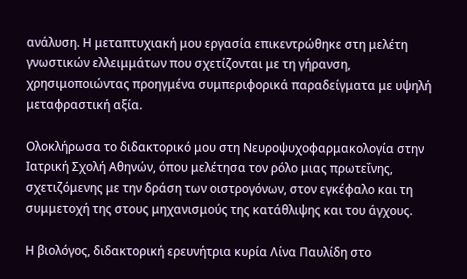ανάλυση. Η μεταπτυχιακή μου εργασία επικεντρώθηκε στη μελέτη γνωστικών ελλειμμάτων που σχετίζονται με τη γήρανση, χρησιμοποιώντας προηγμένα συμπεριφορικά παραδείγματα με υψηλή μεταφραστική αξία.

Ολοκλήρωσα το διδακτορικό μου στη Νευροψυχοφαρμακολογία στην Ιατρική Σχολή Αθηνών, όπου μελέτησα τον ρόλο μιας πρωτεΐνης, σχετιζόμενης με την δράση των οιστρογόνων, στον εγκέφαλο και τη συμμετοχή της στους μηχανισμούς της κατάθλιψης και του άγχους.

Η βιολόγος, διδακτορική ερευνήτρια κυρία Λίνα Παυλίδη στο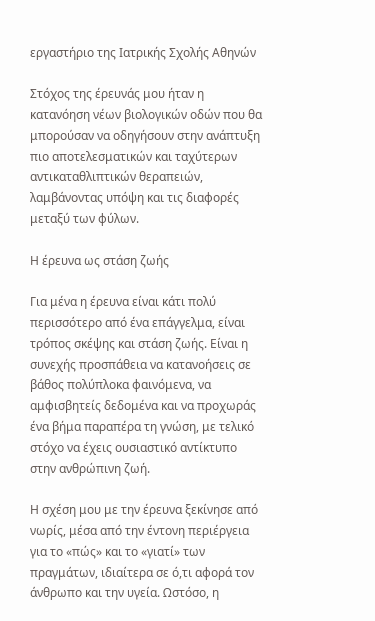εργαστήριο της Ιατρικής Σχολής Αθηνών

Στόχος της έρευνάς μου ήταν η κατανόηση νέων βιολογικών οδών που θα μπορούσαν να οδηγήσουν στην ανάπτυξη πιο αποτελεσματικών και ταχύτερων αντικαταθλιπτικών θεραπειών, λαμβάνοντας υπόψη και τις διαφορές μεταξύ των φύλων.

Η έρευνα ως στάση ζωής

Για μένα η έρευνα είναι κάτι πολύ περισσότερο από ένα επάγγελμα, είναι τρόπος σκέψης και στάση ζωής. Είναι η συνεχής προσπάθεια να κατανοήσεις σε βάθος πολύπλοκα φαινόμενα, να αμφισβητείς δεδομένα και να προχωράς ένα βήμα παραπέρα τη γνώση, με τελικό στόχο να έχεις ουσιαστικό αντίκτυπο στην ανθρώπινη ζωή.

Η σχέση μου με την έρευνα ξεκίνησε από νωρίς, μέσα από την έντονη περιέργεια για το «πώς» και το «γιατί» των πραγμάτων, ιδιαίτερα σε ό,τι αφορά τον άνθρωπο και την υγεία. Ωστόσο, η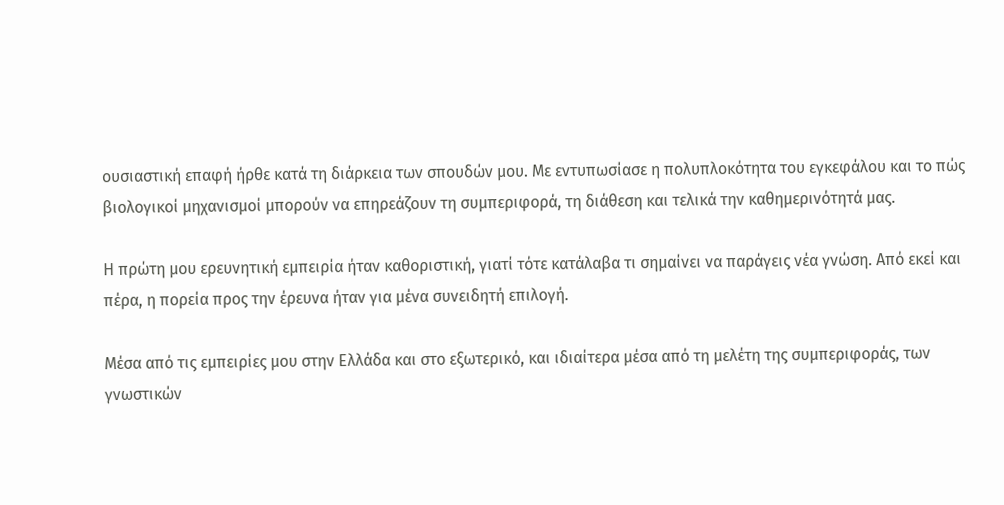ουσιαστική επαφή ήρθε κατά τη διάρκεια των σπουδών μου. Με εντυπωσίασε η πολυπλοκότητα του εγκεφάλου και το πώς βιολογικοί μηχανισμοί μπορούν να επηρεάζουν τη συμπεριφορά, τη διάθεση και τελικά την καθημερινότητά μας.

Η πρώτη μου ερευνητική εμπειρία ήταν καθοριστική, γιατί τότε κατάλαβα τι σημαίνει να παράγεις νέα γνώση. Από εκεί και πέρα, η πορεία προς την έρευνα ήταν για μένα συνειδητή επιλογή.

Μέσα από τις εμπειρίες μου στην Ελλάδα και στο εξωτερικό, και ιδιαίτερα μέσα από τη μελέτη της συμπεριφοράς, των γνωστικών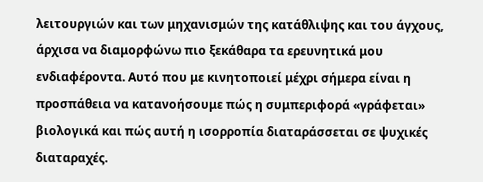λειτουργιών και των μηχανισμών της κατάθλιψης και του άγχους, άρχισα να διαμορφώνω πιο ξεκάθαρα τα ερευνητικά μου ενδιαφέροντα. Αυτό που με κινητοποιεί μέχρι σήμερα είναι η προσπάθεια να κατανοήσουμε πώς η συμπεριφορά «γράφεται» βιολογικά και πώς αυτή η ισορροπία διαταράσσεται σε ψυχικές διαταραχές.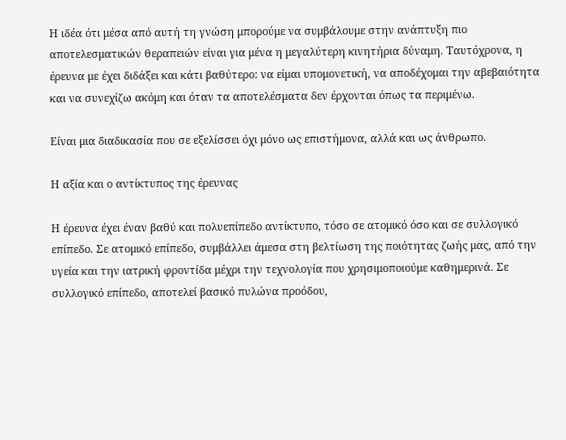Η ιδέα ότι μέσα από αυτή τη γνώση μπορούμε να συμβάλουμε στην ανάπτυξη πιο αποτελεσματικών θεραπειών είναι για μένα η μεγαλύτερη κινητήρια δύναμη. Ταυτόχρονα, η έρευνα με έχει διδάξει και κάτι βαθύτερο: να είμαι υπομονετική, να αποδέχομαι την αβεβαιότητα και να συνεχίζω ακόμη και όταν τα αποτελέσματα δεν έρχονται όπως τα περιμένω.

Είναι μια διαδικασία που σε εξελίσσει όχι μόνο ως επιστήμονα, αλλά και ως άνθρωπο.

Η αξία και ο αντίκτυπος της έρευνας

Η έρευνα έχει έναν βαθύ και πολυεπίπεδο αντίκτυπο, τόσο σε ατομικό όσο και σε συλλογικό επίπεδο. Σε ατομικό επίπεδο, συμβάλλει άμεσα στη βελτίωση της ποιότητας ζωής μας, από την υγεία και την ιατρική φροντίδα μέχρι την τεχνολογία που χρησιμοποιούμε καθημερινά. Σε συλλογικό επίπεδο, αποτελεί βασικό πυλώνα προόδου,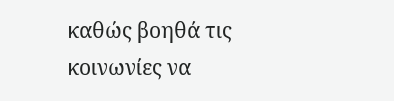καθώς βοηθά τις κοινωνίες να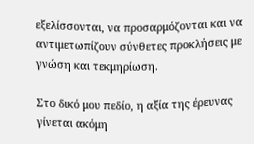εξελίσσονται, να προσαρμόζονται και να αντιμετωπίζουν σύνθετες προκλήσεις με γνώση και τεκμηρίωση.

Στο δικό μου πεδίο, η αξία της έρευνας γίνεται ακόμη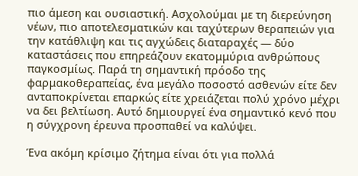πιο άμεση και ουσιαστική. Ασχολούμαι με τη διερεύνηση νέων, πιο αποτελεσματικών και ταχύτερων θεραπειών για την κατάθλιψη και τις αγχώδεις διαταραχές — δύο καταστάσεις που επηρεάζουν εκατομμύρια ανθρώπους παγκοσμίως. Παρά τη σημαντική πρόοδο της φαρμακοθεραπείας, ένα μεγάλο ποσοστό ασθενών είτε δεν ανταποκρίνεται επαρκώς είτε χρειάζεται πολύ χρόνο μέχρι να δει βελτίωση. Αυτό δημιουργεί ένα σημαντικό κενό που η σύγχρονη έρευνα προσπαθεί να καλύψει.

Ένα ακόμη κρίσιμο ζήτημα είναι ότι για πολλά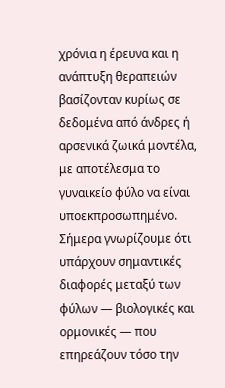χρόνια η έρευνα και η ανάπτυξη θεραπειών βασίζονταν κυρίως σε δεδομένα από άνδρες ή αρσενικά ζωικά μοντέλα, με αποτέλεσμα το γυναικείο φύλο να είναι υποεκπροσωπημένο. Σήμερα γνωρίζουμε ότι υπάρχουν σημαντικές διαφορές μεταξύ των φύλων — βιολογικές και ορμονικές — που επηρεάζουν τόσο την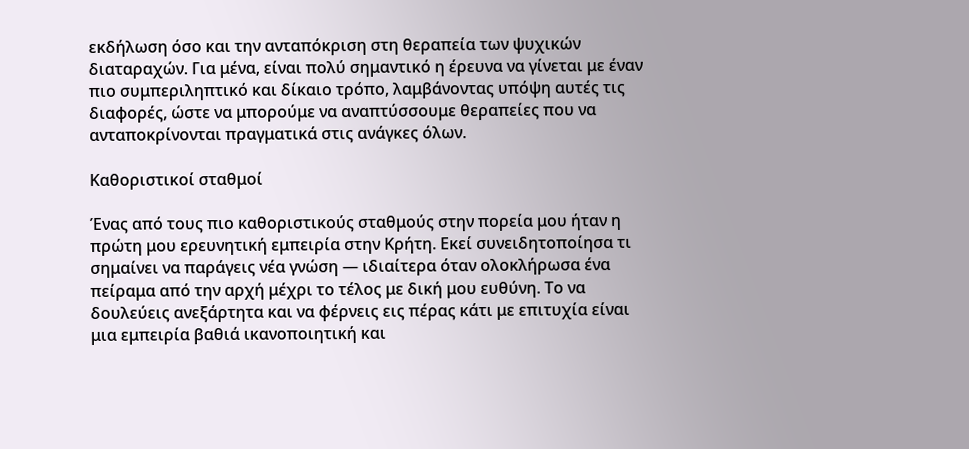εκδήλωση όσο και την ανταπόκριση στη θεραπεία των ψυχικών διαταραχών. Για μένα, είναι πολύ σημαντικό η έρευνα να γίνεται με έναν πιο συμπεριληπτικό και δίκαιο τρόπο, λαμβάνοντας υπόψη αυτές τις διαφορές, ώστε να μπορούμε να αναπτύσσουμε θεραπείες που να ανταποκρίνονται πραγματικά στις ανάγκες όλων.

Καθοριστικοί σταθμοί

Ένας από τους πιο καθοριστικούς σταθμούς στην πορεία μου ήταν η πρώτη μου ερευνητική εμπειρία στην Κρήτη. Εκεί συνειδητοποίησα τι σημαίνει να παράγεις νέα γνώση — ιδιαίτερα όταν ολοκλήρωσα ένα πείραμα από την αρχή μέχρι το τέλος με δική μου ευθύνη. Το να δουλεύεις ανεξάρτητα και να φέρνεις εις πέρας κάτι με επιτυχία είναι μια εμπειρία βαθιά ικανοποιητική και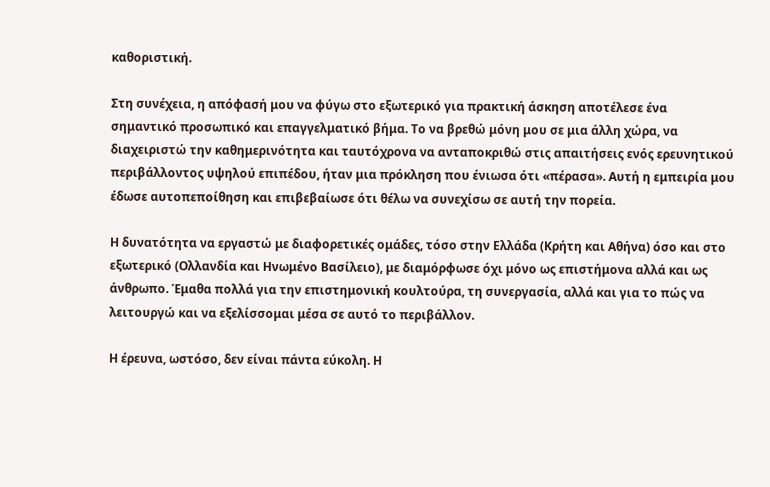καθοριστική.

Στη συνέχεια, η απόφασή μου να φύγω στο εξωτερικό για πρακτική άσκηση αποτέλεσε ένα σημαντικό προσωπικό και επαγγελματικό βήμα. Το να βρεθώ μόνη μου σε μια άλλη χώρα, να διαχειριστώ την καθημερινότητα και ταυτόχρονα να ανταποκριθώ στις απαιτήσεις ενός ερευνητικού περιβάλλοντος υψηλού επιπέδου, ήταν μια πρόκληση που ένιωσα ότι «πέρασα». Αυτή η εμπειρία μου έδωσε αυτοπεποίθηση και επιβεβαίωσε ότι θέλω να συνεχίσω σε αυτή την πορεία.

Η δυνατότητα να εργαστώ με διαφορετικές ομάδες, τόσο στην Ελλάδα (Κρήτη και Αθήνα) όσο και στο εξωτερικό (Ολλανδία και Ηνωμένο Βασίλειο), με διαμόρφωσε όχι μόνο ως επιστήμονα αλλά και ως άνθρωπο. Έμαθα πολλά για την επιστημονική κουλτούρα, τη συνεργασία, αλλά και για το πώς να λειτουργώ και να εξελίσσομαι μέσα σε αυτό το περιβάλλον.

Η έρευνα, ωστόσο, δεν είναι πάντα εύκολη. Η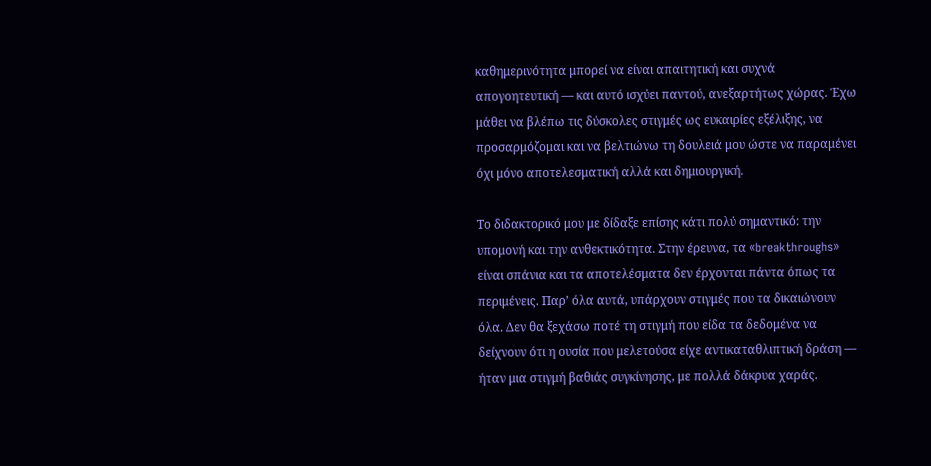καθημερινότητα μπορεί να είναι απαιτητική και συχνά απογοητευτική — και αυτό ισχύει παντού, ανεξαρτήτως χώρας. Έχω μάθει να βλέπω τις δύσκολες στιγμές ως ευκαιρίες εξέλιξης, να προσαρμόζομαι και να βελτιώνω τη δουλειά μου ώστε να παραμένει όχι μόνο αποτελεσματική αλλά και δημιουργική.

Το διδακτορικό μου με δίδαξε επίσης κάτι πολύ σημαντικό: την υπομονή και την ανθεκτικότητα. Στην έρευνα, τα «breakthroughs» είναι σπάνια και τα αποτελέσματα δεν έρχονται πάντα όπως τα περιμένεις. Παρ’ όλα αυτά, υπάρχουν στιγμές που τα δικαιώνουν όλα. Δεν θα ξεχάσω ποτέ τη στιγμή που είδα τα δεδομένα να δείχνουν ότι η ουσία που μελετούσα είχε αντικαταθλιπτική δράση — ήταν μια στιγμή βαθιάς συγκίνησης, με πολλά δάκρυα χαράς.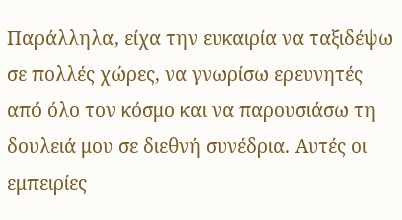Παράλληλα, είχα την ευκαιρία να ταξιδέψω σε πολλές χώρες, να γνωρίσω ερευνητές από όλο τον κόσμο και να παρουσιάσω τη δουλειά μου σε διεθνή συνέδρια. Αυτές οι εμπειρίες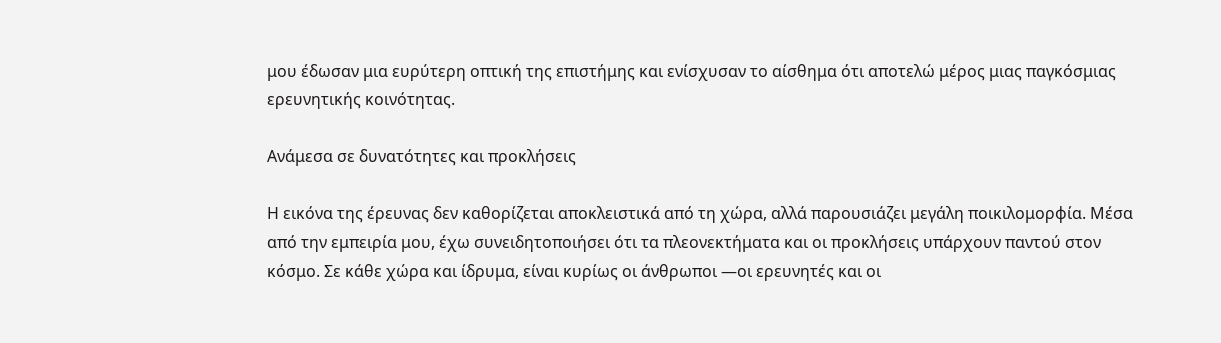μου έδωσαν μια ευρύτερη οπτική της επιστήμης και ενίσχυσαν το αίσθημα ότι αποτελώ μέρος μιας παγκόσμιας ερευνητικής κοινότητας.

Ανάμεσα σε δυνατότητες και προκλήσεις

Η εικόνα της έρευνας δεν καθορίζεται αποκλειστικά από τη χώρα, αλλά παρουσιάζει μεγάλη ποικιλομορφία. Μέσα από την εμπειρία μου, έχω συνειδητοποιήσει ότι τα πλεονεκτήματα και οι προκλήσεις υπάρχουν παντού στον κόσμο. Σε κάθε χώρα και ίδρυμα, είναι κυρίως οι άνθρωποι —οι ερευνητές και οι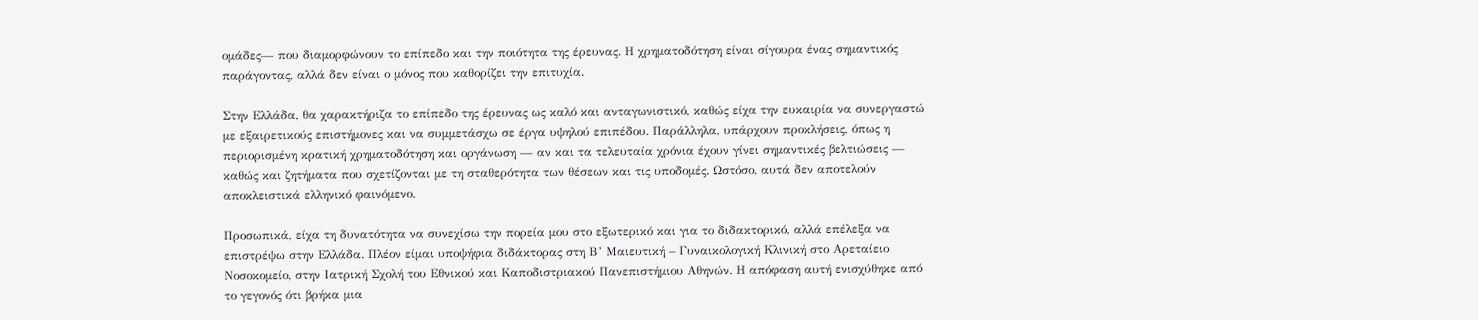ομάδες— που διαμορφώνουν το επίπεδο και την ποιότητα της έρευνας. Η χρηματοδότηση είναι σίγουρα ένας σημαντικός παράγοντας, αλλά δεν είναι ο μόνος που καθορίζει την επιτυχία.

Στην Ελλάδα, θα χαρακτήριζα το επίπεδο της έρευνας ως καλό και ανταγωνιστικό, καθώς είχα την ευκαιρία να συνεργαστώ με εξαιρετικούς επιστήμονες και να συμμετάσχω σε έργα υψηλού επιπέδου. Παράλληλα, υπάρχουν προκλήσεις, όπως η περιορισμένη κρατική χρηματοδότηση και οργάνωση — αν και τα τελευταία χρόνια έχουν γίνει σημαντικές βελτιώσεις — καθώς και ζητήματα που σχετίζονται με τη σταθερότητα των θέσεων και τις υποδομές. Ωστόσο, αυτά δεν αποτελούν αποκλειστικά ελληνικό φαινόμενο.

Προσωπικά, είχα τη δυνατότητα να συνεχίσω την πορεία μου στο εξωτερικό και για το διδακτορικό, αλλά επέλεξα να επιστρέψω στην Ελλάδα. Πλέον είμαι υποψήφια διδάκτορας στη Β’ Μαιευτική – Γυναικολογική Κλινική στο Αρεταίειο Νοσοκομείο, στην Ιατρική Σχολή του Εθνικού και Καποδιστριακού Πανεπιστήμιου Αθηνών. Η απόφαση αυτή ενισχύθηκε από το γεγονός ότι βρήκα μια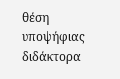θέση υποψήφιας διδάκτορα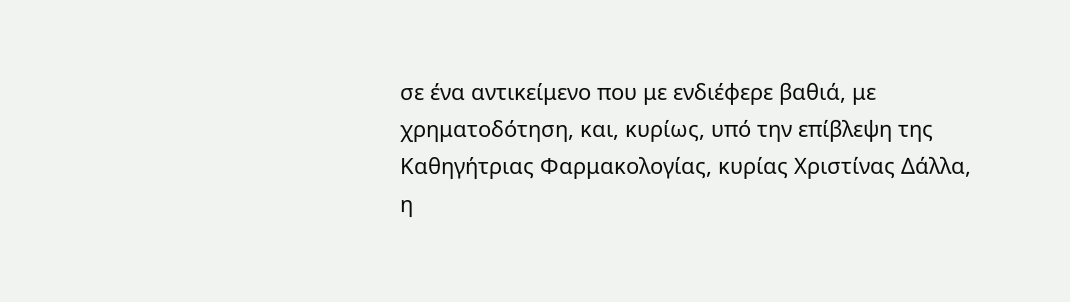σε ένα αντικείμενο που με ενδιέφερε βαθιά, με χρηματοδότηση, και, κυρίως, υπό την επίβλεψη της Καθηγήτριας Φαρμακολογίας, κυρίας Χριστίνας Δάλλα, η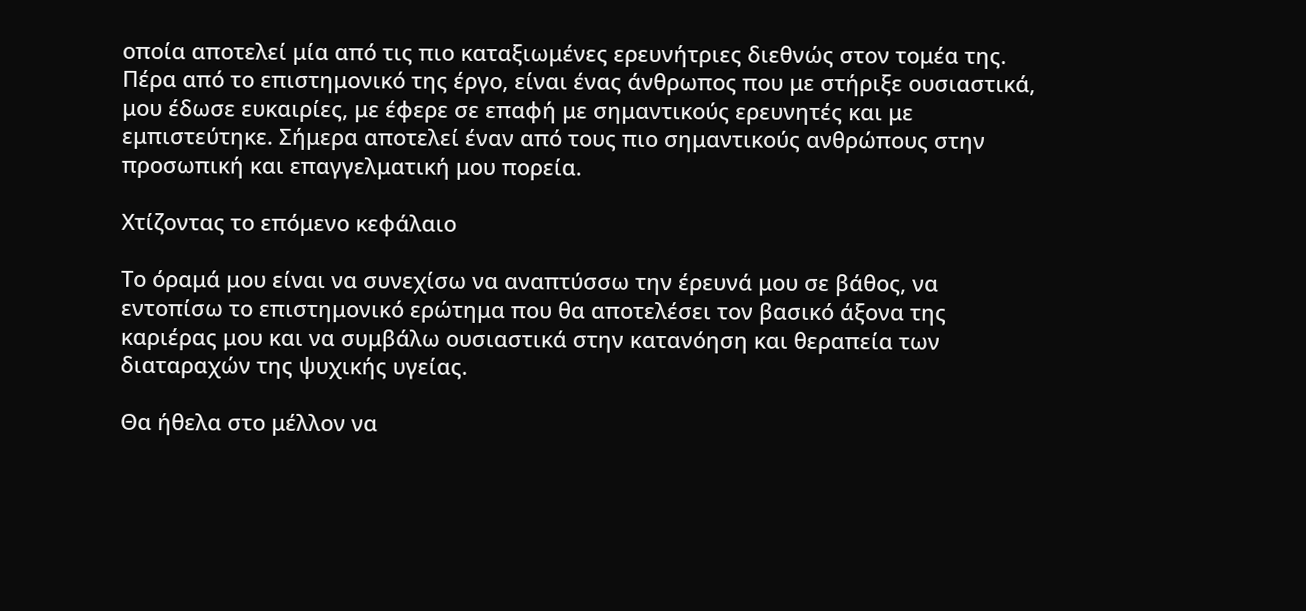οποία αποτελεί μία από τις πιο καταξιωμένες ερευνήτριες διεθνώς στον τομέα της. Πέρα από το επιστημονικό της έργο, είναι ένας άνθρωπος που με στήριξε ουσιαστικά, μου έδωσε ευκαιρίες, με έφερε σε επαφή με σημαντικούς ερευνητές και με εμπιστεύτηκε. Σήμερα αποτελεί έναν από τους πιο σημαντικούς ανθρώπους στην προσωπική και επαγγελματική μου πορεία.

Χτίζοντας το επόμενο κεφάλαιο

Το όραμά μου είναι να συνεχίσω να αναπτύσσω την έρευνά μου σε βάθος, να εντοπίσω το επιστημονικό ερώτημα που θα αποτελέσει τον βασικό άξονα της καριέρας μου και να συμβάλω ουσιαστικά στην κατανόηση και θεραπεία των διαταραχών της ψυχικής υγείας.

Θα ήθελα στο μέλλον να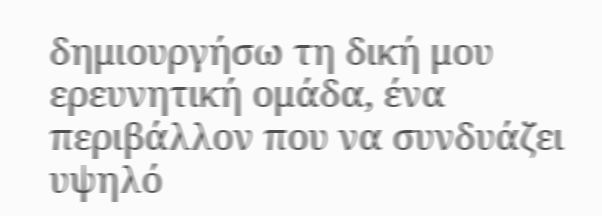δημιουργήσω τη δική μου ερευνητική ομάδα, ένα περιβάλλον που να συνδυάζει υψηλό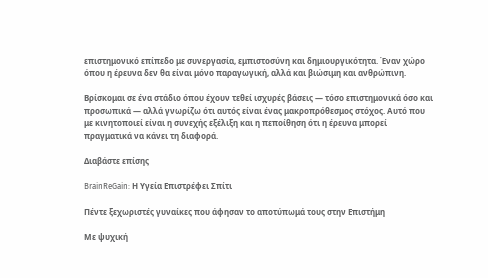επιστημονικό επίπεδο με συνεργασία, εμπιστοσύνη και δημιουργικότητα. Έναν χώρο όπου η έρευνα δεν θα είναι μόνο παραγωγική, αλλά και βιώσιμη και ανθρώπινη.

Βρίσκομαι σε ένα στάδιο όπου έχουν τεθεί ισχυρές βάσεις — τόσο επιστημονικά όσο και προσωπικά — αλλά γνωρίζω ότι αυτός είναι ένας μακροπρόθεσμος στόχος. Αυτό που με κινητοποιεί είναι η συνεχής εξέλιξη και η πεποίθηση ότι η έρευνα μπορεί πραγματικά να κάνει τη διαφορά.

Διαβάστε επίσης

BrainReGain: Η Υγεία Επιστρέφει Σπίτι

Πέντε ξεχωριστές γυναίκες που άφησαν το αποτύπωμά τους στην Επιστήμη

Με ψυχική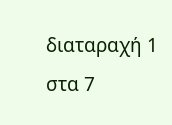διαταραχή 1 στα 7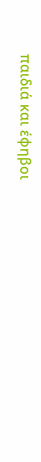παιδιά και έφηβοι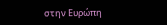στην Ευρώπη